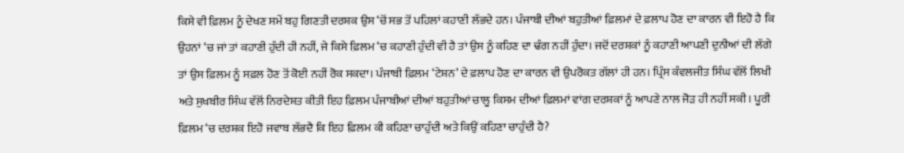ਕਿਸੇ ਵੀ ਫ਼ਿਲਮ ਨੂੰ ਦੇਖਣ ਸਮੇਂ ਬਹੁ ਗਿਣਤੀ ਦਰਸ਼ਕ ਉਸ ‘ਚੋਂ ਸਭ ਤੋਂ ਪਹਿਲਾਂ ਕਹਾਣੀ ਲੱਭਦੇ ਹਨ। ਪੰਜਾਬੀ ਦੀਆਂ ਬਹੁਤੀਆਂ ਫ਼ਿਲਮਾਂ ਦੇ ਫ਼ਲਾਪ ਹੋਣ ਦਾ ਕਾਰਨ ਵੀ ਇਹੋ ਹੈ ਕਿ ਉਹਨਾਂ ‘ਚ ਜਾਂ ਤਾਂ ਕਹਾਣੀ ਹੁੰਦੀ ਹੀ ਨਹੀਂ, ਜੇ ਕਿਸੇ ਫ਼ਿਲਮ ‘ਚ ਕਹਾਣੀ ਹੁੰਦੀ ਵੀ ਹੈ ਤਾਂ ਉਸ ਨੂੰ ਕਹਿਣ ਦਾ ਢੰਗ ਨਹੀਂ ਹੁੰਦਾ। ਜਦੋਂ ਦਰਸ਼ਕਾਂ ਨੂੰ ਕਹਾਣੀ ਆਪਣੀ ਦੁਨੀਆਂ ਦੀ ਲੱਗੇ ਤਾਂ ਉਸ ਫ਼ਿਲਮ ਨੂੰ ਸਫ਼ਲ ਹੋਣ ਤੋਂ ਕੋਈ ਨਹੀਂ ਰੋਕ ਸਕਦਾ। ਪੰਜਾਬੀ ਫ਼ਿਲਮ ‘ਟੇਸ਼ਨ’ ਦੇ ਫ਼ਲਾਪ ਹੋਣ ਦਾ ਕਾਰਨ ਵੀ ਉਪਰੋਕਤ ਗੱਲਾਂ ਹੀ ਹਨ। ਪ੍ਰਿੰਸ ਕੰਵਲਜੀਤ ਸਿੰਘ ਵੱਲੋਂ ਲਿਖੀ ਅਤੇ ਸੁਖਬੀਰ ਸਿੰਘ ਵੱਲੋਂ ਨਿਰਦੇਸ਼ਤ ਕੀਤੀ ਇਹ ਫ਼ਿਲਮ ਪੰਜਾਬੀਆਂ ਦੀਆਂ ਬਹੁਤੀਆਂ ਚਾਲੂ ਕਿਸਮ ਦੀਆਂ ਫ਼ਿਲਮਾਂ ਵਾਂਗ ਦਰਸ਼ਕਾਂ ਨੂੰ ਆਪਣੇ ਨਾਲ ਜੋੜ ਹੀ ਨਹੀਂ ਸਕੀ। ਪੂਰੀ ਫ਼ਿਲਮ ‘ਚ ਦਰਸ਼ਕ ਇਹੋ ਜਵਾਬ ਲੱਭਦੈ ਕਿ ਇਹ ਫ਼ਿਲਮ ਕੀ ਕਹਿਣਾ ਚਾਹੁੰਦੀ ਅਤੇ ਕਿਉਂ ਕਹਿਣਾ ਚਾਹੁੰਦੀ ਹੈ?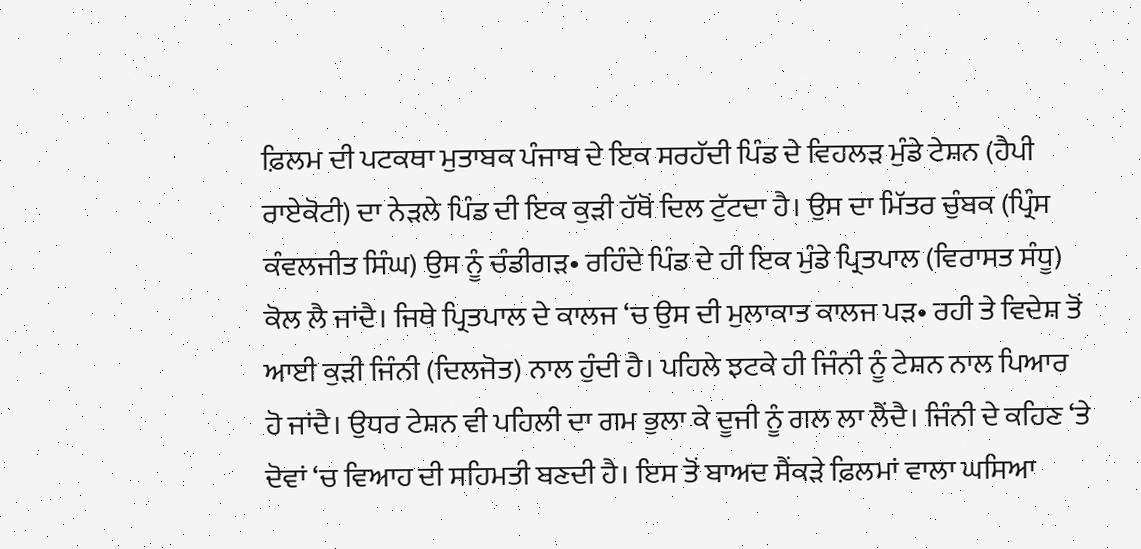ਫ਼ਿਲਮ ਦੀ ਪਟਕਥਾ ਮੁਤਾਬਕ ਪੰਜਾਬ ਦੇ ਇਕ ਸਰਹੱਦੀ ਪਿੰਡ ਦੇ ਵਿਹਲੜ ਮੁੰਡੇ ਟੇਸ਼ਨ (ਹੈਪੀ ਰਾਏਕੋਟੀ) ਦਾ ਨੇੜਲੇ ਪਿੰਡ ਦੀ ਇਕ ਕੁੜੀ ਹੱਥੋਂ ਦਿਲ ਟੁੱਟਦਾ ਹੈ। ਉਸ ਦਾ ਮਿੱਤਰ ਚੁੰਬਕ (ਪ੍ਰਿੰਸ ਕੰਵਲਜੀਤ ਸਿੰਘ) ਉਸ ਨੂੰ ਚੰਡੀਗੜ• ਰਹਿੰਦੇ ਪਿੰਡ ਦੇ ਹੀ ਇਕ ਮੁੰਡੇ ਪ੍ਰਿਤਪਾਲ (ਵਿਰਾਸਤ ਸੰਧੂ) ਕੋਲ ਲੈ ਜਾਂਦੈ। ਜਿਥੇ ਪ੍ਰਿਤਪਾਲ ਦੇ ਕਾਲਜ ‘ਚ ਉਸ ਦੀ ਮੁਲਾਕਾਤ ਕਾਲਜ ਪੜ• ਰਹੀ ਤੇ ਵਿਦੇਸ਼ ਤੋਂ ਆਈ ਕੁੜੀ ਜਿੰਨੀ (ਦਿਲਜੋਤ) ਨਾਲ ਹੁੰਦੀ ਹੈ। ਪਹਿਲੇ ਝਟਕੇ ਹੀ ਜਿੰਨੀ ਨੂੰ ਟੇਸ਼ਨ ਨਾਲ ਪਿਆਰ ਹੋ ਜਾਂਦੈ। ਉਧਰ ਟੇਸ਼ਨ ਵੀ ਪਹਿਲੀ ਦਾ ਗਮ ਭੁਲਾ ਕੇ ਦੂਜੀ ਨੂੰ ਗਲ ਲਾ ਲੈਂਦੈ। ਜਿੰਨੀ ਦੇ ਕਹਿਣ ‘ਤੇ ਦੋਵਾਂ ‘ਚ ਵਿਆਹ ਦੀ ਸਹਿਮਤੀ ਬਣਦੀ ਹੈ। ਇਸ ਤੋਂ ਬਾਅਦ ਸੈਂਕੜੇ ਫ਼ਿਲਮਾਂ ਵਾਲਾ ਘਸਿਆ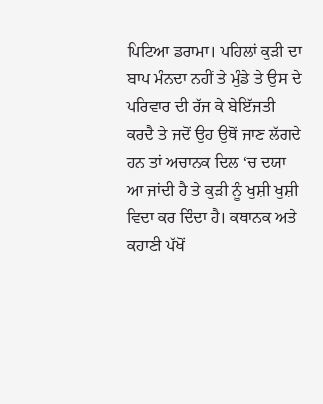ਪਿਟਿਆ ਡਰਾਮਾ। ਪਹਿਲਾਂ ਕੁੜੀ ਦਾ ਬਾਪ ਮੰਨਦਾ ਨਹੀਂ ਤੇ ਮੁੰਡੇ ਤੇ ਉਸ ਦੇ ਪਰਿਵਾਰ ਦੀ ਰੱਜ ਕੇ ਬੇਇੱਜਤੀ ਕਰਦੈ ਤੇ ਜਦੋਂ ਉਹ ਉਥੋਂ ਜਾਣ ਲੱਗਦੇ ਹਨ ਤਾਂ ਅਚਾਨਕ ਦਿਲ ‘ਚ ਦਯਾ ਆ ਜਾਂਦੀ ਹੈ ਤੇ ਕੁੜੀ ਨੂੰ ਖੁਸ਼ੀ ਖੁਸ਼ੀ ਵਿਦਾ ਕਰ ਦਿੰਦਾ ਹੈ। ਕਥਾਨਕ ਅਤੇ ਕਹਾਣੀ ਪੱਖੋਂ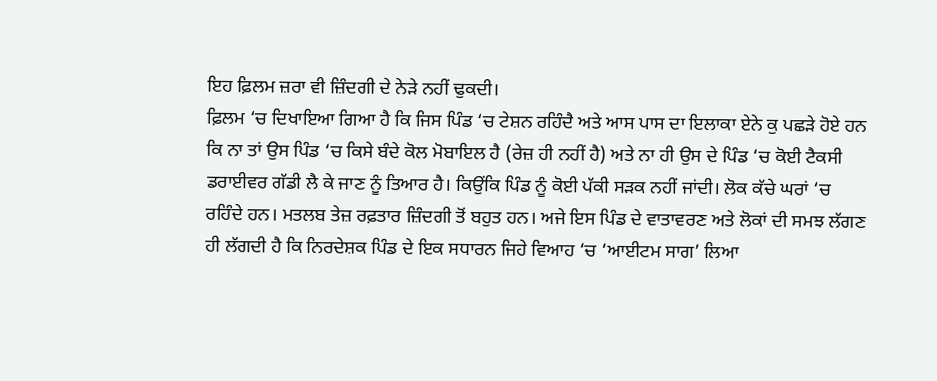ਇਹ ਫ਼ਿਲਮ ਜ਼ਰਾ ਵੀ ਜ਼ਿੰਦਗੀ ਦੇ ਨੇੜੇ ਨਹੀਂ ਢੁਕਦੀ।
ਫ਼ਿਲਮ ‘ਚ ਦਿਖਾਇਆ ਗਿਆ ਹੈ ਕਿ ਜਿਸ ਪਿੰਡ ‘ਚ ਟੇਸ਼ਨ ਰਹਿੰਦੈ ਅਤੇ ਆਸ ਪਾਸ ਦਾ ਇਲਾਕਾ ਏਨੇ ਕੁ ਪਛੜੇ ਹੋਏ ਹਨ ਕਿ ਨਾ ਤਾਂ ਉਸ ਪਿੰਡ ‘ਚ ਕਿਸੇ ਬੰਦੇ ਕੋਲ ਮੋਬਾਇਲ ਹੈ (ਰੇਜ਼ ਹੀ ਨਹੀਂ ਹੈ) ਅਤੇ ਨਾ ਹੀ ਉਸ ਦੇ ਪਿੰਡ ‘ਚ ਕੋਈ ਟੈਕਸੀ ਡਰਾਈਵਰ ਗੱਡੀ ਲੈ ਕੇ ਜਾਣ ਨੂੰ ਤਿਆਰ ਹੈ। ਕਿਉਂਕਿ ਪਿੰਡ ਨੂੰ ਕੋਈ ਪੱਕੀ ਸੜਕ ਨਹੀਂ ਜਾਂਦੀ। ਲੋਕ ਕੱਚੇ ਘਰਾਂ ‘ਚ ਰਹਿੰਦੇ ਹਨ। ਮਤਲਬ ਤੇਜ਼ ਰਫ਼ਤਾਰ ਜ਼ਿੰਦਗੀ ਤੋਂ ਬਹੁਤ ਹਨ। ਅਜੇ ਇਸ ਪਿੰਡ ਦੇ ਵਾਤਾਵਰਣ ਅਤੇ ਲੋਕਾਂ ਦੀ ਸਮਝ ਲੱਗਣ ਹੀ ਲੱਗਦੀ ਹੈ ਕਿ ਨਿਰਦੇਸ਼ਕ ਪਿੰਡ ਦੇ ਇਕ ਸਧਾਰਨ ਜਿਹੇ ਵਿਆਹ ‘ਚ ‘ਆਈਟਮ ਸਾਗ’ ਲਿਆ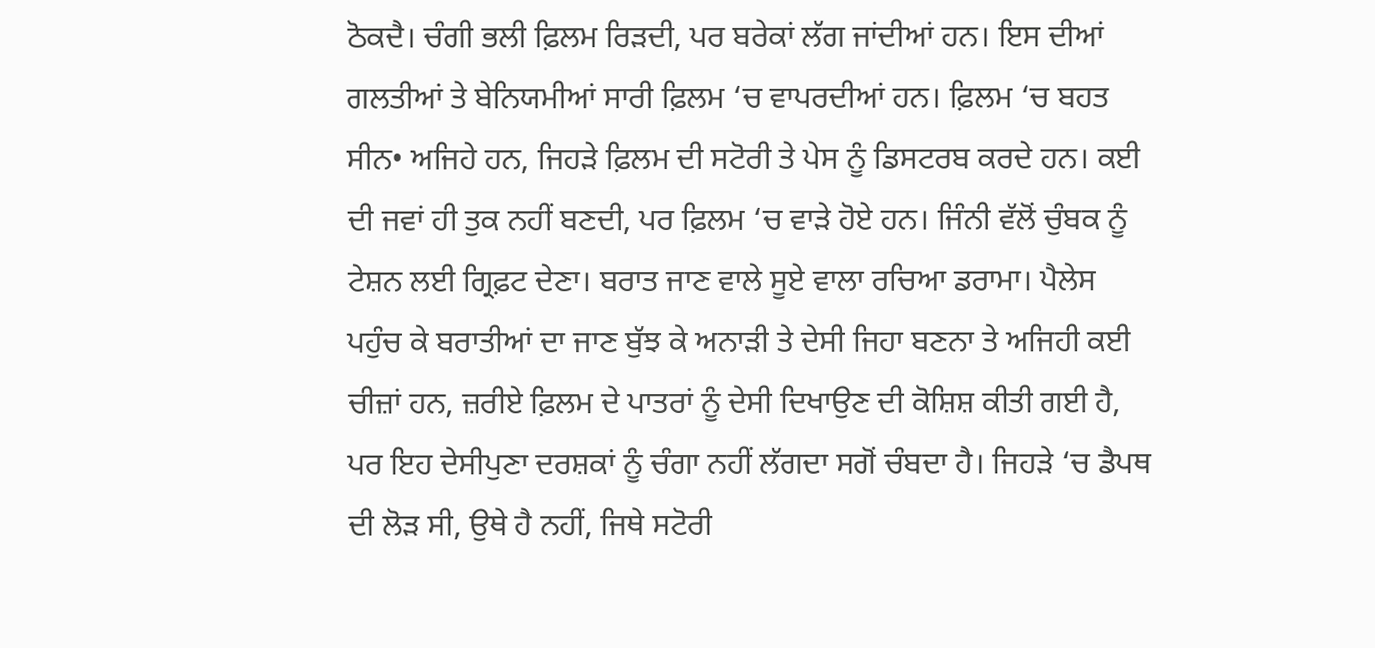ਠੋਕਦੈ। ਚੰਗੀ ਭਲੀ ਫ਼ਿਲਮ ਰਿੜਦੀ, ਪਰ ਬਰੇਕਾਂ ਲੱਗ ਜਾਂਦੀਆਂ ਹਨ। ਇਸ ਦੀਆਂ ਗਲਤੀਆਂ ਤੇ ਬੇਨਿਯਮੀਆਂ ਸਾਰੀ ਫ਼ਿਲਮ ‘ਚ ਵਾਪਰਦੀਆਂ ਹਨ। ਫ਼ਿਲਮ ‘ਚ ਬਹਤ ਸੀਨ• ਅਜਿਹੇ ਹਨ, ਜਿਹੜੇ ਫ਼ਿਲਮ ਦੀ ਸਟੋਰੀ ਤੇ ਪੇਸ ਨੂੰ ਡਿਸਟਰਬ ਕਰਦੇ ਹਨ। ਕਈ ਦੀ ਜਵਾਂ ਹੀ ਤੁਕ ਨਹੀਂ ਬਣਦੀ, ਪਰ ਫ਼ਿਲਮ ‘ਚ ਵਾੜੇ ਹੋਏ ਹਨ। ਜਿੰਨੀ ਵੱਲੋਂ ਚੁੰਬਕ ਨੂੰ ਟੇਸ਼ਨ ਲਈ ਗ੍ਰਿਫ਼ਟ ਦੇਣਾ। ਬਰਾਤ ਜਾਣ ਵਾਲੇ ਸੂਏ ਵਾਲਾ ਰਚਿਆ ਡਰਾਮਾ। ਪੈਲੇਸ ਪਹੁੰਚ ਕੇ ਬਰਾਤੀਆਂ ਦਾ ਜਾਣ ਬੁੱਝ ਕੇ ਅਨਾੜੀ ਤੇ ਦੇਸੀ ਜਿਹਾ ਬਣਨਾ ਤੇ ਅਜਿਹੀ ਕਈ ਚੀਜ਼ਾਂ ਹਨ, ਜ਼ਰੀਏ ਫ਼ਿਲਮ ਦੇ ਪਾਤਰਾਂ ਨੂੰ ਦੇਸੀ ਦਿਖਾਉਣ ਦੀ ਕੋਸ਼ਿਸ਼ ਕੀਤੀ ਗਈ ਹੈ, ਪਰ ਇਹ ਦੇਸੀਪੁਣਾ ਦਰਸ਼ਕਾਂ ਨੂੰ ਚੰਗਾ ਨਹੀਂ ਲੱਗਦਾ ਸਗੋਂ ਚੰਬਦਾ ਹੈ। ਜਿਹੜੇ ‘ਚ ਡੈਪਥ ਦੀ ਲੋੜ ਸੀ, ਉਥੇ ਹੈ ਨਹੀਂ, ਜਿਥੇ ਸਟੋਰੀ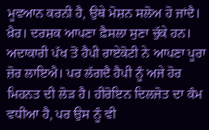ਮੂਵਆਨ ਕਰਨੀ ਹੈ, ਉਥੇ ਮੋਸ਼ਨ ਸਲੋਅ ਹੋ ਜਾਂਦੈ। ਖ਼ੈਰ। ਦਰਸ਼ਕ ਆਪਣਾ ਫ਼ੈਸਲਾ ਸੁਣਾ ਚੁੱਕੇ ਹਨ। ਅਦਾਕਾਰੀ ਪੱਖ ਤੋਂ ਹੈਪੀ ਰਾਏਕੋਟੀ ਨੇ ਆਪਣਾ ਪੂਰਾ ਜ਼ੋਰ ਲਾਇਐ। ਪਰ ਲੱਗਦੈ ਹੈਪੀ ਨੂੰ ਅਜੇ ਹੋਰ ਮਿਹਨਤ ਦੀ ਲੋੜ ਹੈ। ਹੀਰੋਇਨ ਦਿਲਜੋਤ ਦਾ ਕੰਮ ਵਧੀਆ ਹੈ, ਪਰ ਉਸ ਨੂੰ ਵੀ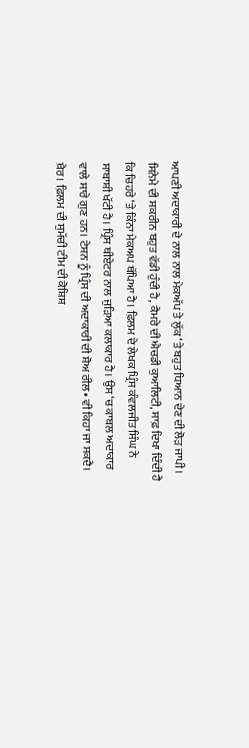ਆਪਣੀ ਅਦਾਕਾਰੀ ਦੇ ਨਾਲ ਨਾਲ ਮੇਕਅੱਪ ਤੇ ਲੁੱਕ ‘ਤੇ ਬਹੁਤ ਧਿਆਨ ਦੇਣ ਦੀ ਲੋੜ ਜਾਪੀ। ਸਿਨੇਮੇ ਦੀ ਸਕਰੀਨ ਬਹੁਤ ਵੱਡੀ ਹੁੰਦੀ ਹੈ, ਕੈਮਰੇ ਦੀ ਐਚਡੀ ਕੁਆਲਿਟੀ, ਸਾਫ਼ ਦਿਖਾ ਦਿੰਦੀ ਹੈ ਕਿ ਚਿਹਰੇ ‘ਤੇ ਕਿੰਨਾ ਮੇਕਅਪ ਥੱਪਿਆ ਹੈ। ਫ਼ਿਲਮ ਦੇ ਲੇਖਕ ਪ੍ਰਿੰਸ ਕੰਵਲਜੀਤ ਸਿੰਘ ਨੇ ਸਾਬਾਸ਼ੀ ਖੱਟੀ ਹੈ। ਪ੍ਰਿੰਸ ਥੀਏਟਰ ਨਾਲ ਜੁੜਿਆ ਕਲਾਕਾਰ ਹੈ। ਉਸ ‘ਚ ਕਾਬਲ ਅਦਾਕਾਰ ਵਾਲੇ ਸਾਰੇ ਗੁਣ ਹਨ। ਟੇਸ਼ਨ ਨੂੰ ਪ੍ਰਿੰਸ ਦੀ ਅਦਾਕਾਰੀ ਦੀ ਸ਼ੋਅ ਰੀਲ• ਵੀ ਕਿਹਾ ਜਾ ਸਕਦੈ। ਖ਼ੈਰ। ਫ਼ਿਲਮ ਦੀ ਸੁਮੱਚੀ ਟੀਮ ਦੀ ਕੋਸ਼ਿਸ਼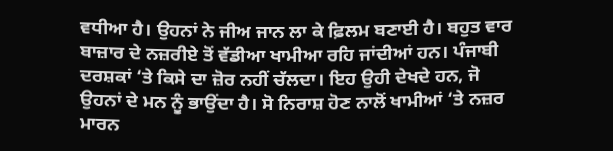ਵਧੀਆ ਹੈ। ਉਹਨਾਂ ਨੇ ਜੀਅ ਜਾਨ ਲਾ ਕੇ ਫ਼ਿਲਮ ਬਣਾਈ ਹੈ। ਬਹੁਤ ਵਾਰ ਬਾਜ਼ਾਰ ਦੇ ਨਜ਼ਰੀਏ ਤੋਂ ਵੱਡੀਆ ਖਾਮੀਆ ਰਹਿ ਜਾਂਦੀਆਂ ਹਨ। ਪੰਜਾਬੀ ਦਰਸ਼ਕਾਂ ‘ਤੇ ਕਿਸੇ ਦਾ ਜ਼ੋਰ ਨਹੀਂ ਚੱਲਦਾ। ਇਹ ਉਹੀ ਦੇਖਦੇ ਹਨ, ਜੋ ਉਹਨਾਂ ਦੇ ਮਨ ਨੂੰ ਭਾਉਂਦਾ ਹੈ। ਸੋ ਨਿਰਾਸ਼ ਹੋਣ ਨਾਲੋਂ ਖਾਮੀਆਂ ‘ਤੇ ਨਜ਼ਰ ਮਾਰਨ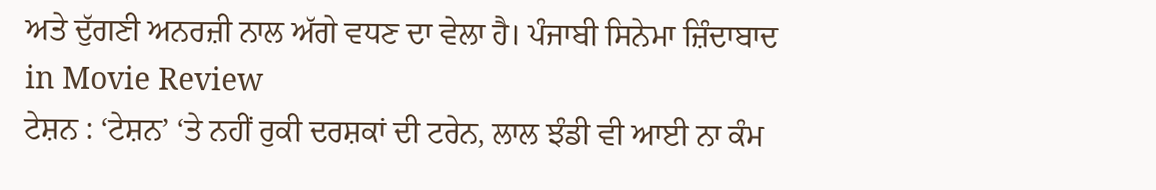ਅਤੇ ਦੁੱਗਣੀ ਅਨਰਜ਼ੀ ਨਾਲ ਅੱਗੇ ਵਧਣ ਦਾ ਵੇਲਾ ਹੈ। ਪੰਜਾਬੀ ਸਿਨੇਮਾ ਜ਼ਿੰਦਾਬਾਦ
in Movie Review
ਟੇਸ਼ਨ : ‘ਟੇਸ਼ਨ’ ‘ਤੇ ਨਹੀਂ ਰੁਕੀ ਦਰਸ਼ਕਾਂ ਦੀ ਟਰੇਨ, ਲਾਲ ਝੰਡੀ ਵੀ ਆਈ ਨਾ ਕੰਮ